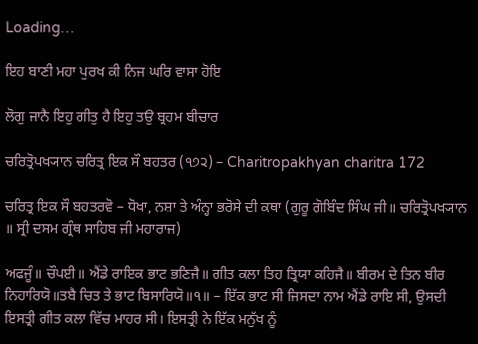Loading…

ਇਹ ਬਾਣੀ ਮਹਾ ਪੁਰਖ ਕੀ ਨਿਜ ਘਰਿ ਵਾਸਾ ਹੋਇ

ਲੋਗੁ ਜਾਨੈ ਇਹੁ ਗੀਤੁ ਹੈ ਇਹੁ ਤਉ ਬ੍ਰਹਮ ਬੀਚਾਰ

ਚਰਿਤ੍ਰੋਪਖ੍ਯਾਨ ਚਰਿਤ੍ਰ ਇਕ ਸੌ ਬਹਤਰ (੧੭੨) – Charitropakhyan charitra 172

ਚਰਿਤ੍ਰ ਇਕ ਸੌ ਬਹਤਰਵੋ – ਧੋਖਾ, ਨਸ਼ਾ ਤੇ ਅੰਨ੍ਹਾ ਭਰੋਸੇ ਦੀ ਕਥਾ (ਗੁਰੂ ਗੋਬਿੰਦ ਸਿੰਘ ਜੀ॥ ਚਰਿਤ੍ਰੋਪਖ੍ਯਾਨ ॥ ਸ੍ਰੀ ਦਸਮ ਗ੍ਰੰਥ ਸਾਹਿਬ ਜੀ ਮਹਾਰਾਜ)

ਅਫਜੂੰ॥ ਚੌਪਈ॥ ਐਂਡੇ ਰਾਇਕ ਭਾਟ ਭਣਿਜੈ॥ ਗੀਤ ਕਲਾ ਤਿਹ ਤ੍ਰਿਯਾ ਕਹਿਜੈ॥ ਬੀਰਮ ਦੇ ਤਿਨ ਬੀਰ ਨਿਹਾਰਿਯੋ॥ਤਬੈ ਚਿਤ ਤੇ ਭਾਟ ਬਿਸਾਰਿਯੋ॥੧॥ – ਇੱਕ ਭਾਟ ਸੀ ਜਿਸਦਾ ਨਾਮ ਐਂਡੇ ਰਾਇ ਸੀ, ਉਸਦੀ ਇਸਤ੍ਰੀ ਗੀਤ ਕਲਾ ਵਿੱਚ ਮਾਹਰ ਸੀ। ਇਸਤ੍ਰੀ ਨੇ ਇੱਕ ਮਨੁੱਖ ਨੂੰ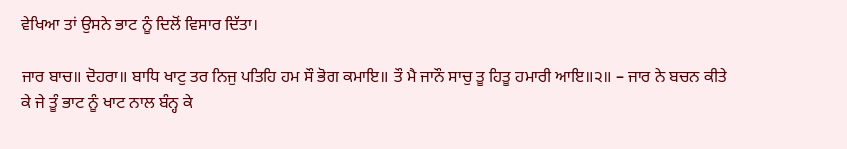ਵੇਖਿਆ ਤਾਂ ਉਸਨੇ ਭਾਟ ਨੂੰ ਦਿਲੋਂ ਵਿਸਾਰ ਦਿੱਤਾ।

ਜਾਰ ਬਾਚ॥ ਦੋਹਰਾ॥ ਬਾਧਿ ਖਾਟੁ ਤਰ ਨਿਜੁ ਪਤਿਹਿ ਹਮ ਸੌ ਭੋਗ ਕਮਾਇ॥ ਤੌ ਮੈ ਜਾਨੌ ਸਾਚੁ ਤੂ ਹਿਤੂ ਹਮਾਰੀ ਆਇ॥੨॥ – ਜਾਰ ਨੇ ਬਚਨ ਕੀਤੇ ਕੇ ਜੇ ਤੂੰ ਭਾਟ ਨੂੰ ਖਾਟ ਨਾਲ ਬੰਨ੍ਹ ਕੇ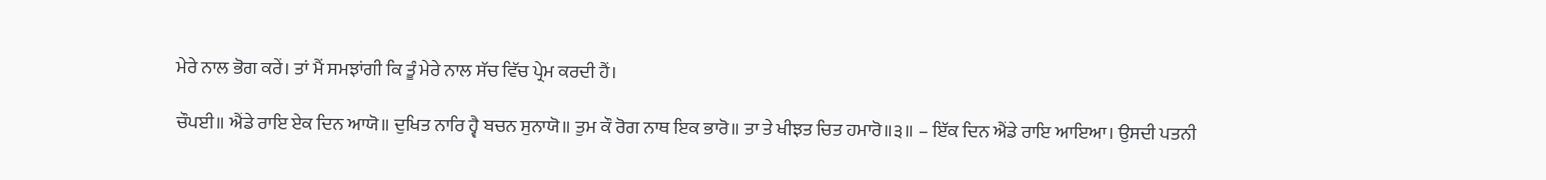ਮੇਰੇ ਨਾਲ ਭੋਗ ਕਰੇਂ। ਤਾਂ ਮੈਂ ਸਮਝਾਂਗੀ ਕਿ ਤੂੰ ਮੇਰੇ ਨਾਲ ਸੱਚ ਵਿੱਚ ਪ੍ਰੇਮ ਕਰਦੀ ਹੈਂ।

ਚੌਪਈ॥ ਐਂਡੇ ਰਾਇ ਏਕ ਦਿਨ ਆਯੋ॥ ਦੁਖਿਤ ਨਾਰਿ ਹ੍ਵੈ ਬਚਨ ਸੁਨਾਯੋ॥ ਤੁਮ ਕੌ ਰੋਗ ਨਾਥ ਇਕ ਭਾਰੋ॥ ਤਾ ਤੇ ਖੀਝਤ ਚਿਤ ਹਮਾਰੋ॥੩॥ – ਇੱਕ ਦਿਨ ਐਂਡੇ ਰਾਇ ਆਇਆ। ਉਸਦੀ ਪਤਨੀ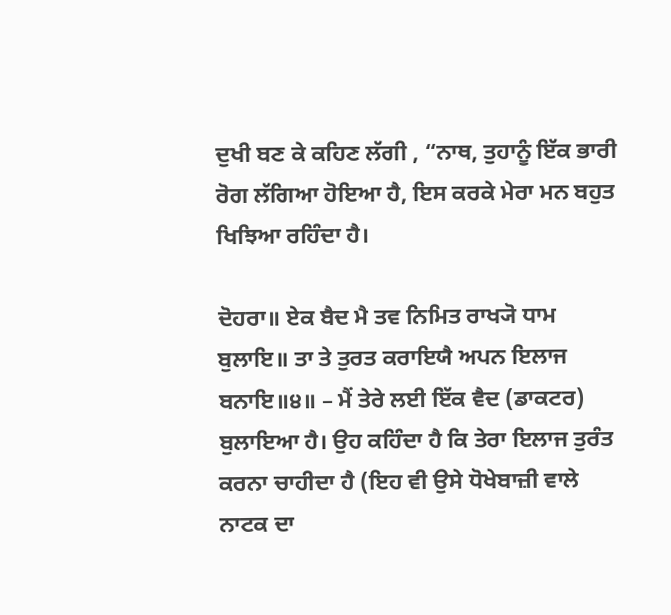ਦੁਖੀ ਬਣ ਕੇ ਕਹਿਣ ਲੱਗੀ , “ਨਾਥ, ਤੁਹਾਨੂੰ ਇੱਕ ਭਾਰੀ ਰੋਗ ਲੱਗਿਆ ਹੋਇਆ ਹੈ, ਇਸ ਕਰਕੇ ਮੇਰਾ ਮਨ ਬਹੁਤ ਖਿਝਿਆ ਰਹਿੰਦਾ ਹੈ।

ਦੋਹਰਾ॥ ਏਕ ਬੈਦ ਮੈ ਤਵ ਨਿਮਿਤ ਰਾਖ੍ਯੋ ਧਾਮ ਬੁਲਾਇ॥ ਤਾ ਤੇ ਤੁਰਤ ਕਰਾਇਯੈ ਅਪਨ ਇਲਾਜ ਬਨਾਇ॥੪॥ – ਮੈਂ ਤੇਰੇ ਲਈ ਇੱਕ ਵੈਦ (ਡਾਕਟਰ) ਬੁਲਾਇਆ ਹੈ। ਉਹ ਕਹਿੰਦਾ ਹੈ ਕਿ ਤੇਰਾ ਇਲਾਜ ਤੁਰੰਤ ਕਰਨਾ ਚਾਹੀਦਾ ਹੈ (ਇਹ ਵੀ ਉਸੇ ਧੋਖੇਬਾਜ਼ੀ ਵਾਲੇ ਨਾਟਕ ਦਾ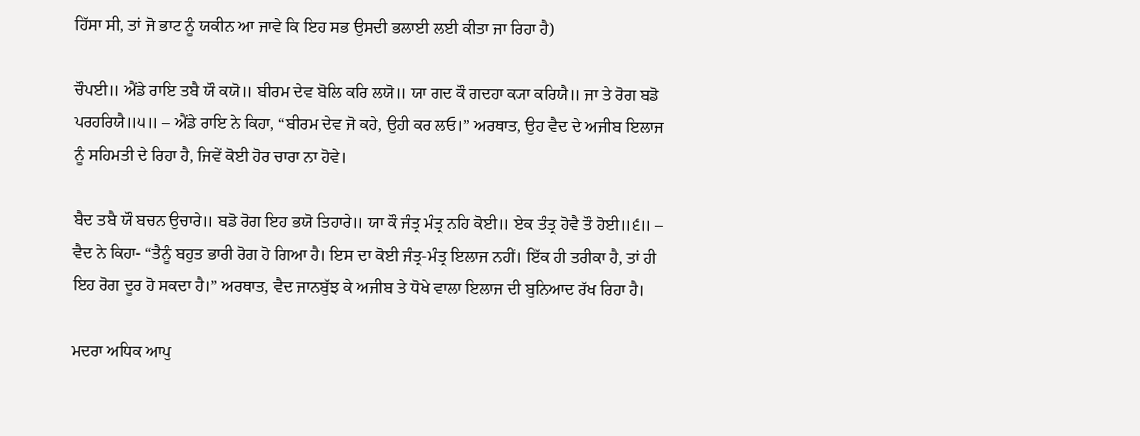ਹਿੱਸਾ ਸੀ, ਤਾਂ ਜੋ ਭਾਟ ਨੂੰ ਯਕੀਨ ਆ ਜਾਵੇ ਕਿ ਇਹ ਸਭ ਉਸਦੀ ਭਲਾਈ ਲਈ ਕੀਤਾ ਜਾ ਰਿਹਾ ਹੈ)

ਚੌਪਈ॥ ਐਂਡੇ ਰਾਇ ਤਬੈ ਯੌ ਕਯੋ॥ ਬੀਰਮ ਦੇਵ ਬੋਲਿ ਕਰਿ ਲਯੋ॥ ਯਾ ਗਦ ਕੌ ਗਦਹਾ ਕ੍ਯਾ ਕਰਿਯੈ॥ ਜਾ ਤੇ ਰੋਗ ਬਡੋ ਪਰਹਰਿਯੈ॥੫॥ – ਐਂਡੇ ਰਾਇ ਨੇ ਕਿਹਾ, “ਬੀਰਮ ਦੇਵ ਜੋ ਕਹੇ, ਉਹੀ ਕਰ ਲਓ।” ਅਰਥਾਤ, ਉਹ ਵੈਦ ਦੇ ਅਜੀਬ ਇਲਾਜ ਨੂੰ ਸਹਿਮਤੀ ਦੇ ਰਿਹਾ ਹੈ, ਜਿਵੇਂ ਕੋਈ ਹੋਰ ਚਾਰਾ ਨਾ ਹੋਵੇ।

ਬੈਦ ਤਬੈ ਯੌ ਬਚਨ ਉਚਾਰੇ॥ ਬਡੋ ਰੋਗ ਇਹ ਭਯੋ ਤਿਹਾਰੇ॥ ਯਾ ਕੌ ਜੰਤ੍ਰ ਮੰਤ੍ਰ ਨਹਿ ਕੋਈ॥ ਏਕ ਤੰਤ੍ਰ ਹੋਵੈ ਤੌ ਹੋਈ॥੬॥ – ਵੈਦ ਨੇ ਕਿਹਾ- “ਤੈਨੂੰ ਬਹੁਤ ਭਾਰੀ ਰੋਗ ਹੋ ਗਿਆ ਹੈ। ਇਸ ਦਾ ਕੋਈ ਜੰਤ੍ਰ‑ਮੰਤ੍ਰ ਇਲਾਜ ਨਹੀਂ। ਇੱਕ ਹੀ ਤਰੀਕਾ ਹੈ, ਤਾਂ ਹੀ ਇਹ ਰੋਗ ਦੂਰ ਹੋ ਸਕਦਾ ਹੈ।” ਅਰਥਾਤ, ਵੈਦ ਜਾਨਬੁੱਝ ਕੇ ਅਜੀਬ ਤੇ ਧੋਖੇ ਵਾਲਾ ਇਲਾਜ ਦੀ ਬੁਨਿਆਦ ਰੱਖ ਰਿਹਾ ਹੈ।

ਮਦਰਾ ਅਧਿਕ ਆਪੁ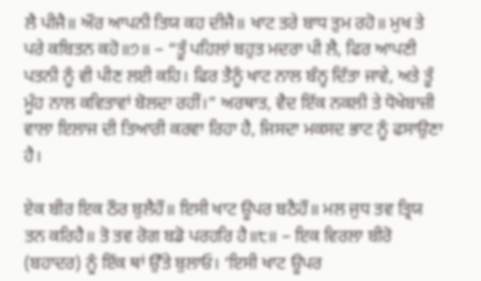ਲੈ ਪੀਜੈ॥ ਔਰ ਆਪਨੀ ਤਿਯ ਕਹ ਦੀਜੈ॥ ਖਾਟ ਤਰੇ ਬਾਧ ਤੁਮ ਰਹੋ॥ ਮੁਖ ਤੇ ਪਰੇ ਕਬਿਤਨ ਕਹੋ॥੭॥ – “ਤੂੰ ਪਹਿਲਾਂ ਬਹੁਤ ਮਦਰਾ ਪੀ ਲੈ, ਫਿਰ ਆਪਣੀ ਪਤਨੀ ਨੂੰ ਵੀ ਪੀਣ ਲਈ ਕਹਿ। ਫਿਰ ਤੈਨੂੰ ਖਾਟ ਨਾਲ ਬੰਨ੍ਹ ਦਿੱਤਾ ਜਾਵੇ, ਅਤੇ ਤੂੰ ਮੂੰਹ ਨਾਲ ਕਵਿਤਾਵਾਂ ਬੋਲਦਾ ਰਹੀਂ।” ਅਰਥਾਤ, ਵੈਦ ਇੱਕ ਨਕਲੀ ਤੇ ਧੋਖੇਬਾਜ਼ੀ ਵਾਲਾ ਇਲਾਜ ਦੀ ਤਿਆਰੀ ਕਰਵਾ ਰਿਹਾ ਹੈ, ਜਿਸਦਾ ਮਕਸਦ ਭਾਟ ਨੂੰ ਫਸਾਉਣਾ ਹੈ।

ਏਕ ਬੀਰ ਇਕ ਠੌਰ ਬੁਲੈਹੌ॥ ਇਸੀ ਖਾਟ ਊਪਰ ਬਠੈਹੌ॥ ਮਲ ਜੁਧ ਤਵ ਤ੍ਰਿਯ ਤਨ ਕਰਿਹੈ॥ ਤੋ ਤਵ ਰੋਗ ਬਡੋ ਪਰਹਰਿ ਹੈ॥੮॥ – ਇਕ ਵਿਰਲਾ ਬੀਰੋ (ਬਹਾਦਰ) ਨੂੰ ਇੱਕ ਥਾਂ ਉੱਤੇ ਬੁਲਾਓ। ‘ਇਸੀ ਖਾਟ ਊਪਰ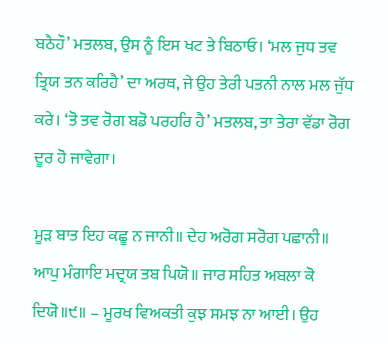ਬਠੈਹੌ’ ਮਤਲਬ, ਉਸ ਨੂੰ ਇਸ ਖਟ ਤੇ ਬਿਠਾਓ। ‘ਮਲ ਜੁਧ ਤਵ ਤ੍ਰਿਯ ਤਨ ਕਰਿਹੈ’ ਦਾ ਅਰਥ, ਜੇ ਉਹ ਤੇਰੀ ਪਤਨੀ ਨਾਲ ਮਲ ਜੁੱਧ ਕਰੇ। ‘ਤੋ ਤਵ ਰੋਗ ਬਡੋ ਪਰਹਰਿ ਹੈ’ ਮਤਲਬ, ਤਾ ਤੇਰਾ ਵੱਡਾ ਰੋਗ ਦੂਰ ਹੋ ਜਾਵੇਗਾ।

ਮੂੜ ਬਾਤ ਇਹ ਕਛੂ ਨ ਜਾਨੀ॥ ਦੇਹ ਅਰੋਗ ਸਰੋਗ ਪਛਾਨੀ॥ ਆਪੁ ਮੰਗਾਇ ਮਦ੍ਰਯ ਤਬ ਪਿਯੋ॥ ਜਾਰ ਸਹਿਤ ਅਬਲਾ ਕੋ ਦਿਯੋ॥੯॥ – ਮੂਰਖ ਵਿਅਕਤੀ ਕੁਝ ਸਮਝ ਨਾ ਆਈ। ਉਹ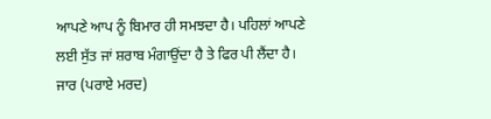ਆਪਣੇ ਆਪ ਨੂੰ ਬਿਮਾਰ ਹੀ ਸਮਝਦਾ ਹੈ। ਪਹਿਲਾਂ ਆਪਣੇ ਲਈ ਸੁੱਤ ਜਾਂ ਸ਼ਰਾਬ ਮੰਗਾਉਂਦਾ ਹੈ ਤੇ ਫਿਰ ਪੀ ਲੈਂਦਾ ਹੈ। ਜਾਰ (ਪਰਾਏ ਮਰਦ)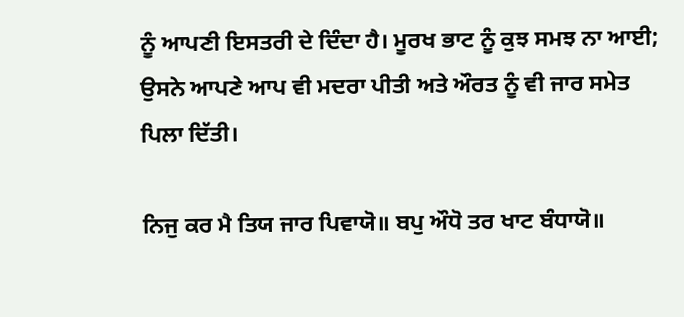ਨੂੰ ਆਪਣੀ ਇਸਤਰੀ ਦੇ ਦਿੰਦਾ ਹੈ। ਮੂਰਖ ਭਾਟ ਨੂੰ ਕੁਝ ਸਮਝ ਨਾ ਆਈ; ਉਸਨੇ ਆਪਣੇ ਆਪ ਵੀ ਮਦਰਾ ਪੀਤੀ ਅਤੇ ਔਰਤ ਨੂੰ ਵੀ ਜਾਰ ਸਮੇਤ ਪਿਲਾ ਦਿੱਤੀ।

ਨਿਜੁ ਕਰ ਮੈ ਤਿਯ ਜਾਰ ਪਿਵਾਯੋ॥ ਬਪੁ ਔਧੋ ਤਰ ਖਾਟ ਬੰਧਾਯੋ॥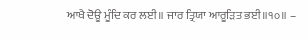ਆਖੈ ਦੋਊ ਮੂੰਦਿ ਕਰ ਲਈ॥ ਜਾਰ ਤ੍ਰਿਯਾ ਆਰੂੜਿਤ ਭਈ॥੧੦॥ –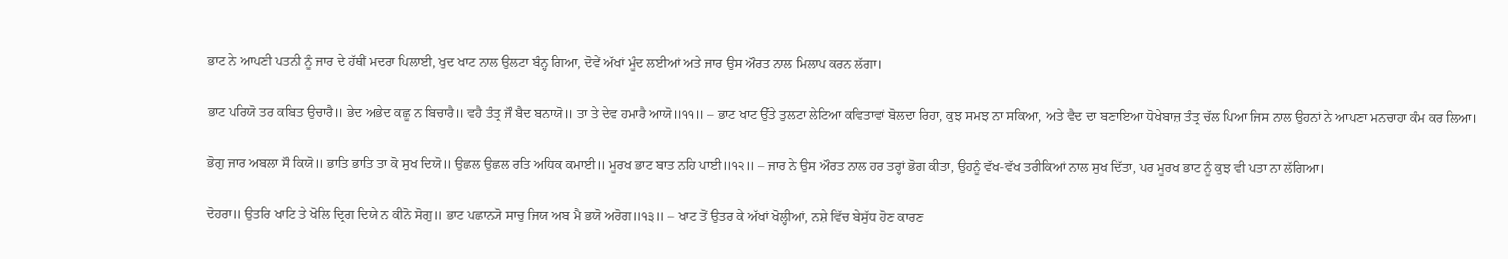ਭਾਟ ਨੇ ਆਪਣੀ ਪਤਨੀ ਨੂੰ ਜਾਰ ਦੇ ਹੱਥੀਂ ਮਦਰਾ ਪਿਲਾਈ, ਖੁਦ ਖਾਟ ਨਾਲ ਉਲਟਾ ਬੰਨ੍ਹ ਗਿਆ, ਦੋਵੇਂ ਅੱਖਾਂ ਮੂੰਦ ਲਈਆਂ ਅਤੇ ਜਾਰ ਉਸ ਔਰਤ ਨਾਲ ਮਿਲਾਪ ਕਰਨ ਲੱਗਾ।

ਭਾਟ ਪਰਿਯੋ ਤਰ ਕਬਿਤ ਉਚਾਰੈ॥ ਭੇਦ ਅਭੇਦ ਕਛੂ ਨ ਬਿਚਾਰੈ॥ ਵਹੈ ਤੰਤ੍ਰ ਜੌ ਬੈਦ ਬਨਾਯੋ॥ ਤਾ ਤੇ ਦੇਵ ਹਮਾਰੈ ਆਯੋ॥੧੧॥ – ਭਾਟ ਖਾਟ ਉੱਤੇ ਤੁਲਟਾ ਲੇਟਿਆ ਕਵਿਤਾਵਾਂ ਬੋਲਦਾ ਰਿਹਾ, ਕੁਝ ਸਮਝ ਨਾ ਸਕਿਆ, ਅਤੇ ਵੈਦ ਦਾ ਬਣਾਇਆ ਧੋਖੇਬਾਜ਼ ਤੰਤ੍ਰ ਚੱਲ ਪਿਆ ਜਿਸ ਨਾਲ ਉਹਨਾਂ ਨੇ ਆਪਣਾ ਮਨਚਾਹਾ ਕੰਮ ਕਰ ਲਿਆ।

ਭੋਗੁ ਜਾਰ ਅਬਲਾ ਸੌ ਕਿਯੋ॥ ਭਾਤਿ ਭਾਤਿ ਤਾ ਕੋ ਸੁਖ ਦਿਯੋ॥ ਉਛਲ ਉਛਲ ਰਤਿ ਅਧਿਕ ਕਮਾਈ॥ ਮੂਰਖ ਭਾਟ ਬਾਤ ਨਹਿ ਪਾਈ॥੧੨॥ – ਜਾਰ ਨੇ ਉਸ ਔਰਤ ਨਾਲ ਹਰ ਤਰ੍ਹਾਂ ਭੋਗ ਕੀਤਾ, ਉਹਨੂੰ ਵੱਖ‑ਵੱਖ ਤਰੀਕਿਆਂ ਨਾਲ ਸੁਖ ਦਿੱਤਾ, ਪਰ ਮੂਰਖ ਭਾਟ ਨੂੰ ਕੁਝ ਵੀ ਪਤਾ ਨਾ ਲੱਗਿਆ।

ਦੋਹਰਾ॥ ਉਤਰਿ ਖਾਟਿ ਤੇ ਖੋਲਿ ਦ੍ਰਿਗ ਦਿਯੇ ਨ ਕੀਨੋ ਸੋਗੁ॥ ਭਾਟ ਪਛਾਨ੍ਯੋ ਸਾਚੁ ਜਿਯ ਅਬ ਮੈ ਭਯੋ ਅਰੋਗ॥੧੩॥ – ਖਾਟ ਤੋਂ ਉਤਰ ਕੇ ਅੱਖਾਂ ਖੋਲ੍ਹੀਆਂ, ਨਸ਼ੇ ਵਿੱਚ ਬੇਸੁੱਧ ਹੋਣ ਕਾਰਣ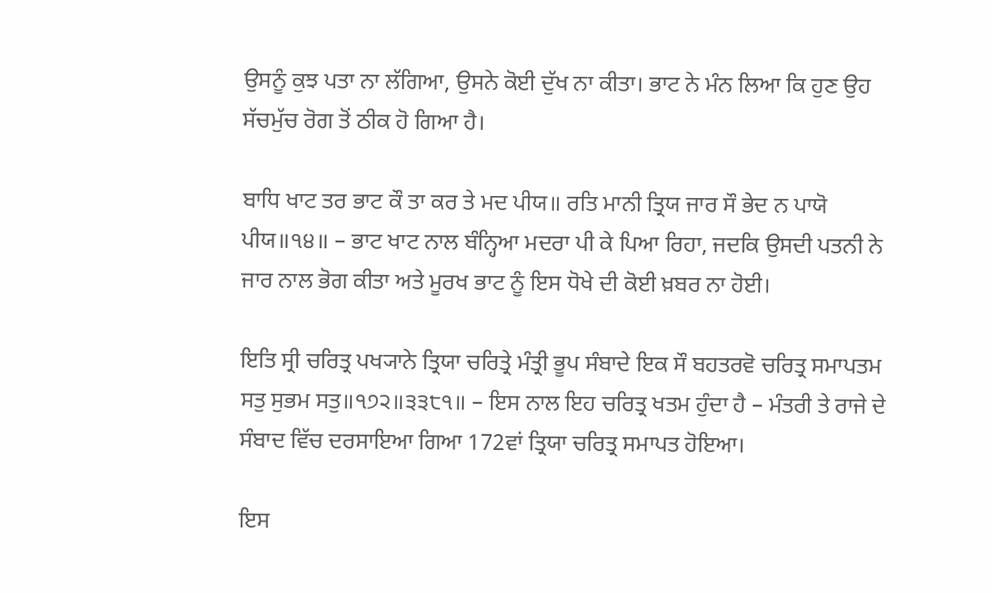ਉਸਨੂੰ ਕੁਝ ਪਤਾ ਨਾ ਲੱਗਿਆ, ਉਸਨੇ ਕੋਈ ਦੁੱਖ ਨਾ ਕੀਤਾ। ਭਾਟ ਨੇ ਮੰਨ ਲਿਆ ਕਿ ਹੁਣ ਉਹ ਸੱਚਮੁੱਚ ਰੋਗ ਤੋਂ ਠੀਕ ਹੋ ਗਿਆ ਹੈ।

ਬਾਧਿ ਖਾਟ ਤਰ ਭਾਟ ਕੌ ਤਾ ਕਰ ਤੇ ਮਦ ਪੀਯ॥ ਰਤਿ ਮਾਨੀ ਤ੍ਰਿਯ ਜਾਰ ਸੌ ਭੇਦ ਨ ਪਾਯੋ ਪੀਯ॥੧੪॥ – ਭਾਟ ਖਾਟ ਨਾਲ ਬੰਨ੍ਹਿਆ ਮਦਰਾ ਪੀ ਕੇ ਪਿਆ ਰਿਹਾ, ਜਦਕਿ ਉਸਦੀ ਪਤਨੀ ਨੇ ਜਾਰ ਨਾਲ ਭੋਗ ਕੀਤਾ ਅਤੇ ਮੂਰਖ ਭਾਟ ਨੂੰ ਇਸ ਧੋਖੇ ਦੀ ਕੋਈ ਖ਼ਬਰ ਨਾ ਹੋਈ।

ਇਤਿ ਸ੍ਰੀ ਚਰਿਤ੍ਰ ਪਖ੍ਯਾਨੇ ਤ੍ਰਿਯਾ ਚਰਿਤ੍ਰੇ ਮੰਤ੍ਰੀ ਭੂਪ ਸੰਬਾਦੇ ਇਕ ਸੌ ਬਹਤਰਵੋ ਚਰਿਤ੍ਰ ਸਮਾਪਤਮ ਸਤੁ ਸੁਭਮ ਸਤੁ॥੧੭੨॥੩੩੮੧॥ – ਇਸ ਨਾਲ ਇਹ ਚਰਿਤ੍ਰ ਖਤਮ ਹੁੰਦਾ ਹੈ – ਮੰਤਰੀ ਤੇ ਰਾਜੇ ਦੇ ਸੰਬਾਦ ਵਿੱਚ ਦਰਸਾਇਆ ਗਿਆ 172ਵਾਂ ਤ੍ਰਿਯਾ ਚਰਿਤ੍ਰ ਸਮਾਪਤ ਹੋਇਆ।

ਇਸ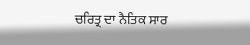ਚਰਿਤ੍ਰ ਦਾ ਨੈਤਿਕ ਸਾਰ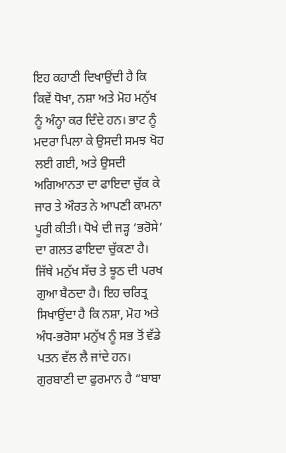ਇਹ ਕਹਾਣੀ ਦਿਖਾਉਂਦੀ ਹੈ ਕਿ ਕਿਵੇਂ ਧੋਖਾ, ਨਸ਼ਾ ਅਤੇ ਮੋਹ ਮਨੁੱਖ ਨੂੰ ਅੰਨ੍ਹਾ ਕਰ ਦਿੰਦੇ ਹਨ। ਭਾਟ ਨੂੰ ਮਦਰਾ ਪਿਲਾ ਕੇ ਉਸਦੀ ਸਮਝ ਖੋਹ ਲਈ ਗਈ, ਅਤੇ ਉਸਦੀ ਅਗਿਆਨਤਾ ਦਾ ਫਾਇਦਾ ਚੁੱਕ ਕੇ ਜਾਰ ਤੇ ਔਰਤ ਨੇ ਆਪਣੀ ਕਾਮਨਾ ਪੂਰੀ ਕੀਤੀ। ਧੋਖੇ ਦੀ ਜੜ੍ਹ ‘ਭਰੋਸੇ’ ਦਾ ਗਲਤ ਫਾਇਦਾ ਚੁੱਕਣਾ ਹੈ। ਜਿੱਥੇ ਮਨੁੱਖ ਸੱਚ ਤੇ ਝੂਠ ਦੀ ਪਰਖ ਗੁਆ ਬੈਠਦਾ ਹੈ। ਇਹ ਚਰਿਤ੍ਰ ਸਿਖਾਉਂਦਾ ਹੈ ਕਿ ਨਸ਼ਾ, ਮੋਹ ਅਤੇ ਅੰਧ-ਭਰੋਸਾ ਮਨੁੱਖ ਨੂੰ ਸਭ ਤੋਂ ਵੱਡੇ ਪਤਨ ਵੱਲ ਲੈ ਜਾਂਦੇ ਹਨ। ਗੁਰਬਾਣੀ ਦਾ ਫੁਰਮਾਨ ਹੈ “ਬਾਬਾ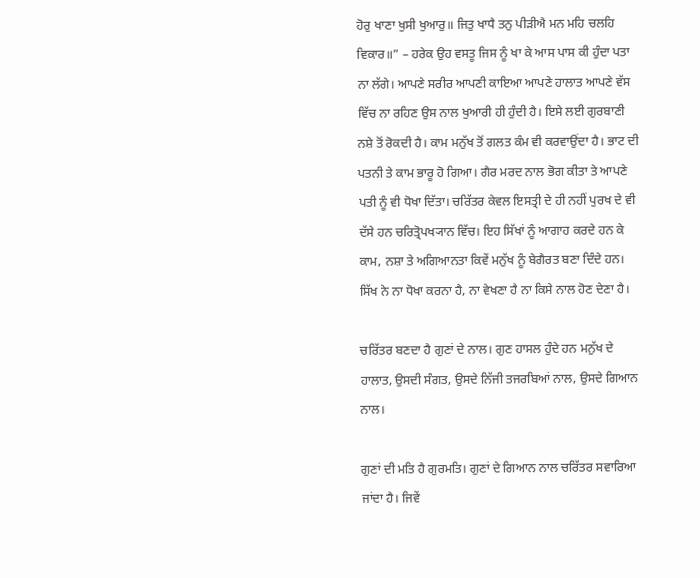ਹੋਰੁ ਖਾਣਾ ਖੁਸੀ ਖੁਆਰੁ॥ ਜਿਤੁ ਖਾਧੈ ਤਨੁ ਪੀੜੀਐ ਮਨ ਮਹਿ ਚਲਹਿ ਵਿਕਾਰ॥” – ਹਰੇਕ ਉਹ ਵਸਤੂ ਜਿਸ ਨੂੰ ਖਾ ਕੇ ਆਸ ਪਾਸ ਕੀ ਹੁੰਦਾ ਪਤਾ ਨਾ ਲੱਗੇ। ਆਪਣੇ ਸਰੀਰ ਆਪਣੀ ਕਾਇਆ ਆਪਣੇ ਹਾਲਾਤ ਆਪਣੇ ਵੱਸ ਵਿੱਚ ਨਾ ਰਹਿਣ ਉਸ ਨਾਲ ਖੁਆਰੀ ਹੀ ਹੁੰਦੀ ਹੈ। ਇਸੇ ਲਈ ਗੁਰਬਾਣੀ ਨਸ਼ੇ ਤੋਂ ਰੋਕਦੀ ਹੈ। ਕਾਮ ਮਨੁੱਖ ਤੋਂ ਗਲਤ ਕੰਮ ਵੀ ਕਰਵਾਉਂਦਾ ਹੈ। ਭਾਟ ਦੀ ਪਤਨੀ ਤੇ ਕਾਮ ਭਾਰੂ ਹੋ ਗਿਆ। ਗੈਰ ਮਰਦ ਨਾਲ ਭੋਗ ਕੀਤਾ ਤੇ ਆਪਣੇ ਪਤੀ ਨੂੰ ਵੀ ਧੋਖਾ ਦਿੱਤਾ। ਚਰਿੱਤਰ ਕੇਵਲ ਇਸਤ੍ਰੀ ਦੇ ਹੀ ਨਹੀਂ ਪੁਰਖ ਦੇ ਵੀ ਦੱਸੇ ਹਨ ਚਰਿਤ੍ਰੋਪਖ੍ਯਾਨ ਵਿੱਚ। ਇਹ ਸਿੱਖਾਂ ਨੂੰ ਆਗਾਹ ਕਰਦੇ ਹਨ ਕੇ ਕਾਮ, ਨਸ਼ਾ ਤੇ ਅਗਿਆਨਤਾ ਕਿਵੇਂ ਮਨੁੱਖ ਨੂੰ ਬੇਗੈਰਤ ਬਣਾ ਦਿੰਦੇ ਹਨ। ਸਿੱਖ ਨੇ ਨਾ ਧੋਖਾ ਕਰਨਾ ਹੈ, ਨਾ ਵੇਖਣਾ ਹੈ ਨਾ ਕਿਸੇ ਨਾਲ ਹੋਣ ਦੇਣਾ ਹੈ।

ਚਰਿੱਤਰ ਬਣਦਾ ਹੈ ਗੁਣਾਂ ਦੇ ਨਾਲ। ਗੁਣ ਹਾਸਲ ਹੁੰਦੇ ਹਨ ਮਨੁੱਖ ਦੇ ਹਾਲਾਤ, ਉਸਦੀ ਸੰਗਤ, ਉਸਦੇ ਨਿੱਜੀ ਤਜਰਬਿਆਂ ਨਾਲ, ਉਸਦੇ ਗਿਆਨ ਨਾਲ।

ਗੁਣਾਂ ਦੀ ਮਤਿ ਹੈ ਗੁਰਮਤਿ। ਗੁਣਾਂ ਦੇ ਗਿਆਨ ਨਾਲ ਚਰਿੱਤਰ ਸਵਾਰਿਆ ਜਾਂਦਾ ਹੈ। ਜਿਵੇਂ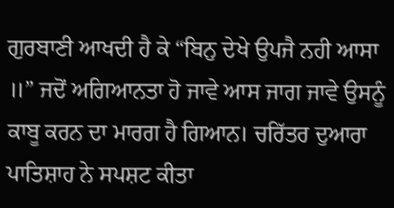ਗੁਰਬਾਣੀ ਆਖਦੀ ਹੈ ਕੇ “ਬਿਨੁ ਦੇਖੇ ਉਪਜੈ ਨਹੀ ਆਸਾ ॥” ਜਦੋਂ ਅਗਿਆਨਤਾ ਹੋ ਜਾਵੇ ਆਸ ਜਾਗ ਜਾਵੇ ਉਸਨੂੰ ਕਾਬੂ ਕਰਨ ਦਾ ਮਾਰਗ ਹੈ ਗਿਆਨ। ਚਰਿੱਤਰ ਦੁਆਰਾ ਪਾਤਿਸ਼ਾਹ ਨੇ ਸਪਸ਼ਟ ਕੀਤਾ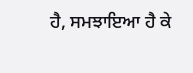ਹੈ, ਸਮਝਾਇਆ ਹੈ ਕੇ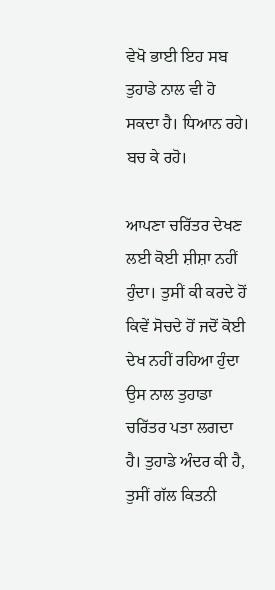ਵੇਖੋ ਭਾਈ ਇਹ ਸਬ ਤੁਹਾਡੇ ਨਾਲ ਵੀ ਹੋ ਸਕਦਾ ਹੈ। ਧਿਆਨ ਰਹੇ। ਬਚ ਕੇ ਰਹੋ।

ਆਪਣਾ ਚਰਿੱਤਰ ਦੇਖਣ ਲਈ ਕੋਈ ਸ਼ੀਸ਼ਾ ਨਹੀਂ ਹੁੰਦਾ। ਤੁਸੀਂ ਕੀ ਕਰਦੇ ਹੋਂ ਕਿਵੇਂ ਸੋਚਦੇ ਹੋਂ ਜਦੋਂ ਕੋਈ ਦੇਖ ਨਹੀਂ ਰਹਿਆ ਹੁੰਦਾ ਉਸ ਨਾਲ ਤੁਹਾਡਾ ਚਰਿੱਤਰ ਪਤਾ ਲਗਦਾ ਹੈ। ਤੁਹਾਡੇ ਅੰਦਰ ਕੀ ਹੈ, ਤੁਸੀਂ ਗੱਲ ਕਿਤਨੀ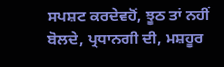ਸਪਸ਼ਟ ਕਰਦੇਵਹੋਂ, ਝੂਠ ਤਾਂ ਨਹੀਂ ਬੋਲਦੇ, ਪ੍ਰਧਾਨਗੀ ਦੀ, ਮਸ਼ਹੂਰ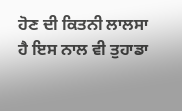ਹੋਣ ਦੀ ਕਿਤਨੀ ਲਾਲਸਾ ਹੈ ਇਸ ਨਾਲ ਵੀ ਤੁਹਾਡਾ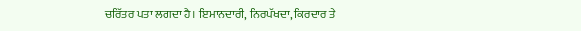ਚਰਿੱਤਰ ਪਤਾ ਲਗਦਾ ਹੈ। ਇਮਾਨਦਾਰੀ, ਨਿਰਪੱਖਦਾ, ਕਿਰਦਾਰ ਤੇ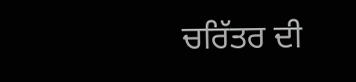ਚਰਿੱਤਰ ਦੀ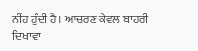ਨੀਂਹ ਹੁੰਦੀ ਹੈ। ਆਚਰਣ ਕੇਵਲ ਬਾਹਰੀ ਦਿਖਾਵਾ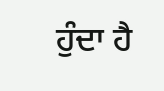ਹੁੰਦਾ ਹੈ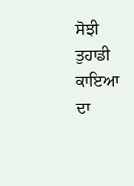ਸੋਝੀ ਤੁਹਾਡੀ ਕਾਇਆ ਦਾ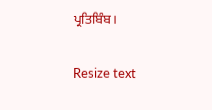ਪ੍ਰਤਿਬਿੰਬ।

Resize text